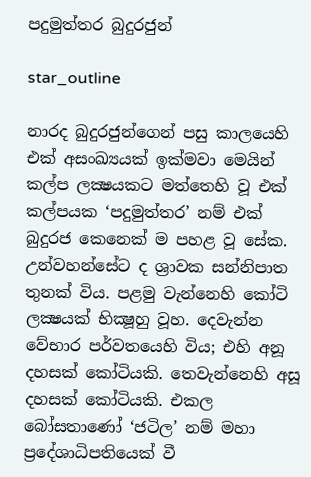පදුමුත්තර බුදුරජුන්

star_outline

නාරද බුදුරජුන්ගෙන් පසු කාලයෙහි එක් අසංඛ්‍යයක් ඉක්මවා මෙයින් කල්ප ලක්‍ෂයකට මත්තෙහි වූ එක් කල්පයක ‘පදුමුත්තර’ නම් එක් බුදුරජ කෙනෙක් ම පහළ වූ සේක. උන්වහන්සේට ද ශ්‍රාවක සන්නිපාත තුනක් විය. පළමු වැන්නෙහි කෝටි ලක්‍ෂයක් භික්‍ෂූහු වූහ. දෙවැන්න වේභාර පර්වතයෙහි විය; එහි අනූ දහසක් කෝටියකි. තෙවැන්නෙහි අසූ දහසක් කෝටියකි. එකල බෝසතාණෝ ‘ජටිල’ නම් මහා ප්‍රදේශාධිපතියෙක් වී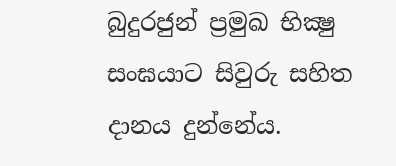බුදුරජුන් ප්‍රමුඛ භික්‍ෂු සංඝයාට සිවුරු සහිත දානය දුන්නේය.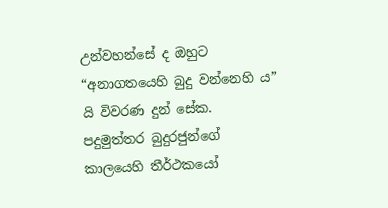උන්වහන්සේ ද ඔහුට “අනාගතයෙහි බුදු වන්නෙහි ය” යි විවරණ දුන් සේක. පදුමුත්තර බුදුරජුන්ගේ කාලයෙහි තීර්ථකයෝ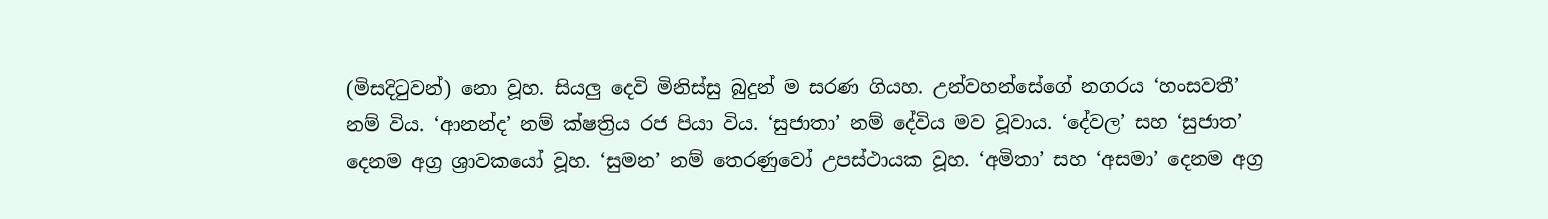(මිසදිටුවන්) නො වූහ. සියලු දෙවි මිනිස්සු බුදුන් ම සරණ ගියහ. උන්වහන්සේගේ නගරය ‘හංසවතී’ නම් විය. ‘ආනන්ද’ නම් ක්ෂත්‍රිය රජ පියා විය. ‘සුජාතා’ නම් දේවිය මව වූවාය. ‘දේවල’ සහ ‘සුජාත’ දෙනම අග්‍ර ශ්‍රාවකයෝ වූහ. ‘සුමන’ නම් තෙරණුවෝ උපස්ථායක වූහ. ‘අමිතා’ සහ ‘අසමා’ දෙනම අග්‍ර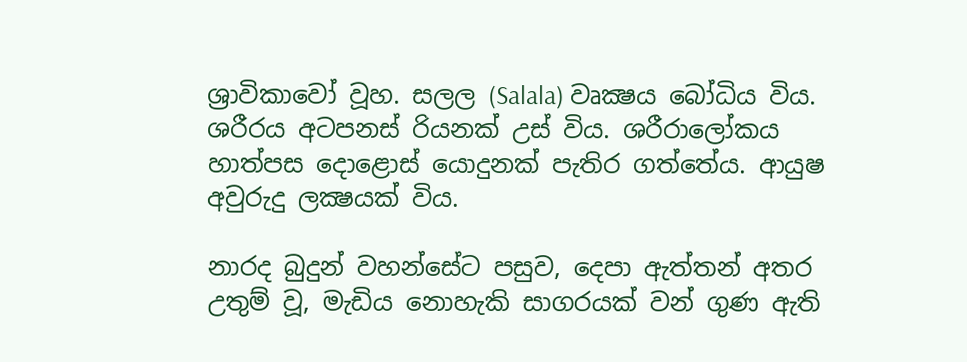ශ්‍රාවිකාවෝ වූහ. සලල (Salala) වෘක්‍ෂය බෝධිය විය. ශරීරය අටපනස් රියනක් උස් විය. ශරීරාලෝකය හාත්පස දොළොස් යොදුනක් පැතිර ගත්තේය. ආයුෂ අවුරුදු ලක්‍ෂයක් විය.

නාරද බුදුන් වහන්සේට පසුව, දෙපා ඇත්තන් අතර උතුම් වූ, මැඩිය නොහැකි සාගරයක් වන් ගුණ ඇති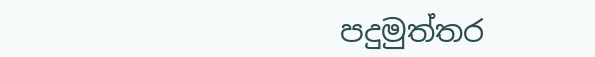පදුමුත්තර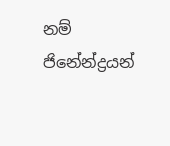නම් ජිනේන්ද්‍රයන්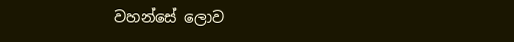වහන්සේ ලොව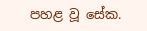පහළ වූ සේක.